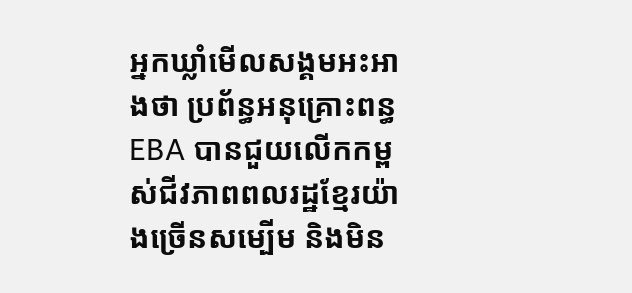អ្នកឃ្លាំមើលសង្គមអះអាងថា ប្រព័ន្ធអនុគ្រោះពន្ធ EBA បានជួយលើកកម្ពស់ជីវភាពពលរដ្ឋខ្មែរយ៉ាងច្រើនសម្បើម និងមិន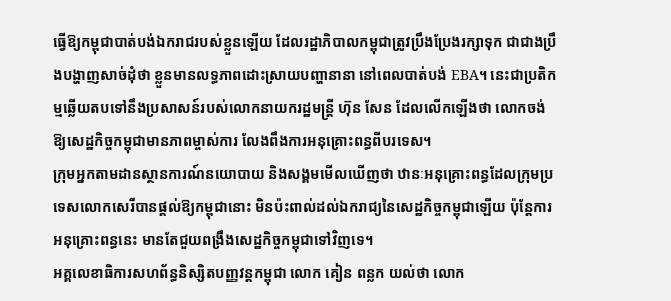ធ្វើឱ្យកម្ពុជាបាត់បង់ឯករាជរបស់ខ្លួនឡើយ ដែលរដ្ឋាភិបាលកម្ពុជាត្រូវប្រឹងប្រែងរក្សាទុក ជាជាងប្រឹងបង្ហាញសាច់ដុំថា ខ្លួនមានលទ្ធភាពដោះស្រាយបញ្ហានានា នៅពេលបាត់បង់ EBA។ នេះជាប្រតិកម្មឆ្លើយតបទៅនឹងប្រសាសន៍របស់លោកនាយករដ្ឋមន្ត្រី ហ៊ុន សែន ដែលលើកឡើងថា លោកចង់ឱ្យសេដ្ឋកិច្ចកម្ពុជាមានភាពម្ចាស់ការ លែងពឹងការអនុគ្រោះពន្ធពីបរទេស។
ក្រុមអ្នកតាមដានស្ថានការណ៍នយោបាយ និងសង្គមមើលឃើញថា ឋានៈអនុគ្រោះពន្ធដែលក្រុមប្រទេសលោកសេរីបានផ្ដល់ឱ្យកម្ពុជានោះ មិនប៉ះពាល់ដល់ឯករាជ្យនៃសេដ្ឋកិច្ចកម្ពុជាឡើយ ប៉ុន្តែការអនុគ្រោះពន្ធនេះ មានតែជួយពង្រឹងសេដ្ឋកិច្ចកម្ពុជាទៅវិញទេ។
អគ្គលេខាធិការសហព័ន្ធនិស្សិតបញ្ញវន្តកម្ពុជា លោក គៀន ពន្លក យល់ថា លោក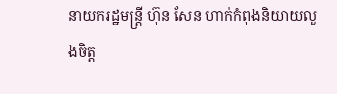នាយករដ្ឋមន្ត្រី ហ៊ុន សែន ហាក់កំពុងនិយាយលួងចិត្ត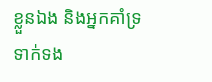ខ្លួនឯង និងអ្នកគាំទ្រទាក់ទង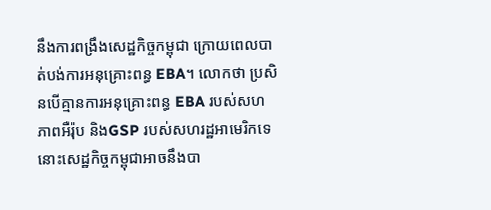នឹងការពង្រឹងសេដ្ឋកិច្ចកម្ពុជា ក្រោយពេលបាត់បង់ការអនុគ្រោះពន្ធ EBA។ លោកថា ប្រសិនបើគ្មានការអនុគ្រោះពន្ធ EBA របស់សហភាពអឺរ៉ុប និងGSP របស់សហរដ្ឋអាមេរិកទេ នោះសេដ្ឋកិច្ចកម្ពុជាអាចនឹងបា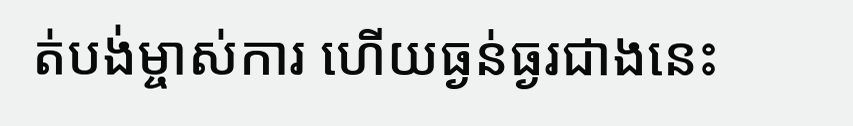ត់បង់ម្ចាស់ការ ហើយធ្ងន់ធ្ងរជាងនេះ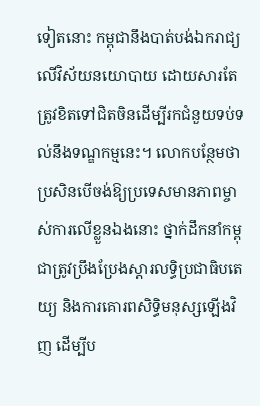ទៀតនោះ កម្ពុជានឹងបាត់បង់ឯករាជ្យលើវិស័យនយោបាយ ដោយសារតែត្រូវខិតទៅជិតចិនដើម្បីរកជំនួយទប់ទល់នឹងទណ្ឌកម្មនេះ។ លោកបន្ថែមថា ប្រសិនបើចង់ឱ្យប្រទេសមានភាពម្ចាស់ការលើខ្លួនឯងនោះ ថ្នាក់ដឹកនាំកម្ពុជាត្រូវប្រឹងប្រែងស្ដារលទ្ធិប្រជាធិបតេយ្យ និងការគោរពសិទ្ធិមនុស្សឡើងវិញ ដើម្បីប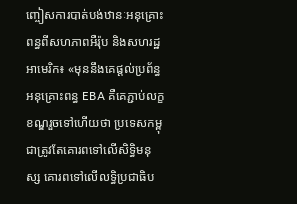ញ្ចៀសការបាត់បង់ឋានៈអនុគ្រោះពន្ធពីសហភាពអឺរ៉ុប និងសហរដ្ឋអាមេរិក៖ «មុននឹងគេផ្ដល់ប្រព័ន្ធអនុគ្រោះពន្ធ EBA គឺគេភ្ជាប់លក្ខខណ្ឌរួចទៅហើយថា ប្រទេសកម្ពុជាត្រូវតែគោរពទៅលើសិទ្ធិមនុស្ស គោរពទៅលើលទ្ធិប្រជាធិប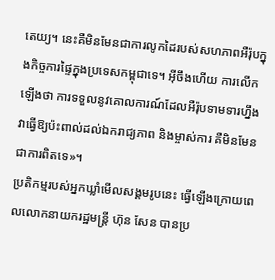តេយ្យ។ នេះគឺមិនមែនជាការលូកដៃរបស់សហភាពអឺរ៉ុបក្នុងកិច្ចការផ្ទៃក្នុងប្រទេសកម្ពុជាទេ។ អ៊ីចឹងហើយ ការលើកឡើងថា ការទទួលនូវគោលការណ៍ដែលអឺរ៉ុបទាមទារហ្នឹង វាធ្វើឱ្យប៉ះពាល់ដល់ឯករាជ្យភាព និងម្ចាស់ការ គឺមិនមែនជាការពិតទេ»។
ប្រតិកម្មរបស់អ្នកឃ្លាំមើលសង្គមរូបនេះ ធ្វើឡើងក្រោយពេលលោកនាយករដ្ឋមន្ត្រី ហ៊ុន សែន បានប្រ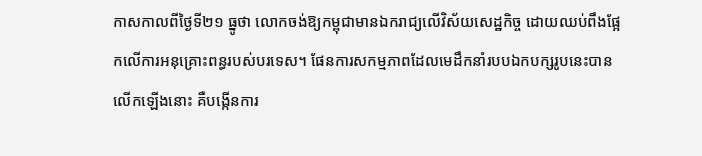កាសកាលពីថ្ងៃទី២១ ធ្នូថា លោកចង់ឱ្យកម្ពុជាមានឯករាជ្យលើវិស័យសេដ្ឋកិច្ច ដោយឈប់ពឹងផ្អែកលើការអនុគ្រោះពន្ធរបស់បរទេស។ ផែនការសកម្មភាពដែលមេដឹកនាំរបបឯកបក្សរូបនេះបានលើកឡើងនោះ គឺបង្កើនការ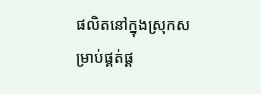ផលិតនៅក្នុងស្រុកសម្រាប់ផ្គត់ផ្គ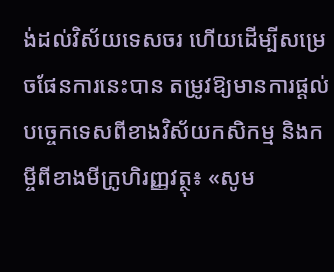ង់ដល់វិស័យទេសចរ ហើយដើម្បីសម្រេចផែនការនេះបាន តម្រូវឱ្យមានការផ្ដល់បច្ចេកទេសពីខាងវិស័យកសិកម្ម និងកម្ចីពីខាងមីក្រូហិរញ្ញវត្ថុ៖ «សូម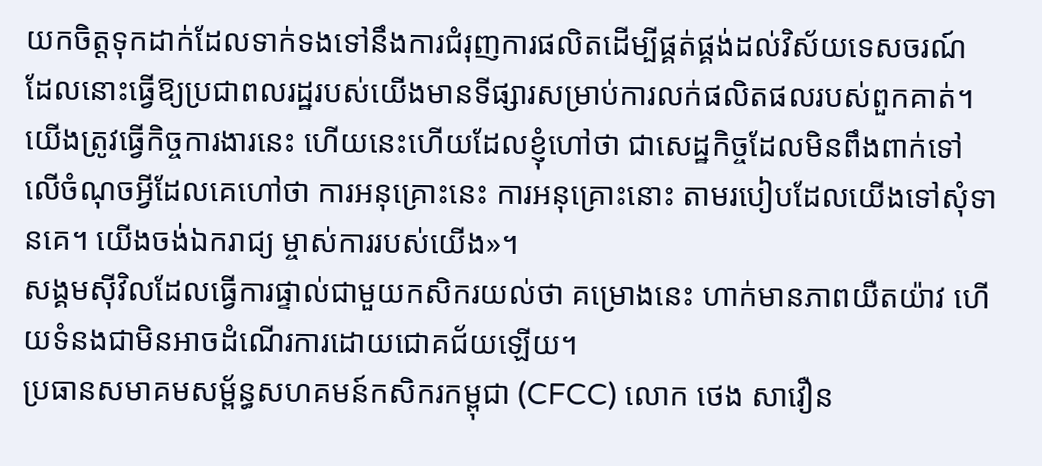យកចិត្តទុកដាក់ដែលទាក់ទងទៅនឹងការជំរុញការផលិតដើម្បីផ្គត់ផ្គង់ដល់វិស័យទេសចរណ៍ ដែលនោះធ្វើឱ្យប្រជាពលរដ្ឋរបស់យើងមានទីផ្សារសម្រាប់ការលក់ផលិតផលរបស់ពួកគាត់។ យើងត្រូវធ្វើកិច្ចការងារនេះ ហើយនេះហើយដែលខ្ញុំហៅថា ជាសេដ្ឋកិច្ចដែលមិនពឹងពាក់ទៅលើចំណុចអ្វីដែលគេហៅថា ការអនុគ្រោះនេះ ការអនុគ្រោះនោះ តាមរបៀបដែលយើងទៅសុំទានគេ។ យើងចង់ឯករាជ្យ ម្ចាស់ការរបស់យើង»។
សង្គមស៊ីវិលដែលធ្វើការផ្ទាល់ជាមួយកសិករយល់ថា គម្រោងនេះ ហាក់មានភាពយឺតយ៉ាវ ហើយទំនងជាមិនអាចដំណើរការដោយជោគជ័យឡើយ។
ប្រធានសមាគមសម្ព័ន្ធសហគមន៍កសិករកម្ពុជា (CFCC) លោក ថេង សាវឿន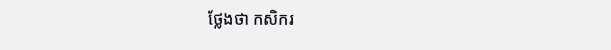ថ្លែងថា កសិករ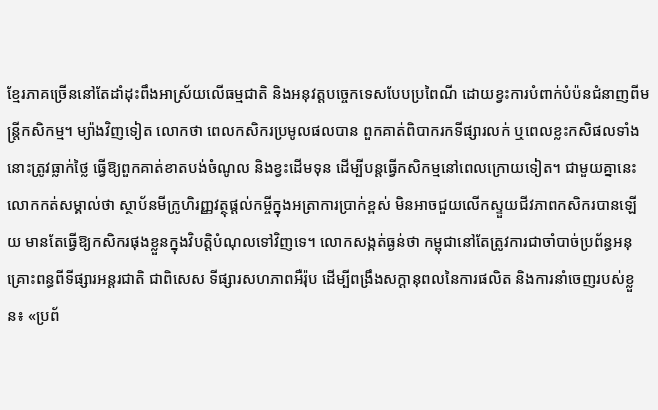ខ្មែរភាគច្រើននៅតែដាំដុះពឹងអាស្រ័យលើធម្មជាតិ និងអនុវត្តបច្ចេកទេសបែបប្រពៃណី ដោយខ្វះការបំពាក់បំប៉នជំនាញពីមន្ត្រីកសិកម្ម។ ម្យ៉ាងវិញទៀត លោកថា ពេលកសិករប្រមូលផលបាន ពួកគាត់ពិបាករកទីផ្សារលក់ ឬពេលខ្លះកសិផលទាំងនោះត្រូវធ្លាក់ថ្លៃ ធ្វើឱ្យពួកគាត់ខាតបង់ចំណូល និងខ្វះដើមទុន ដើម្បីបន្តធ្វើកសិកម្មនៅពេលក្រោយទៀត។ ជាមួយគ្នានេះ លោកកត់សម្គាល់ថា ស្ថាប័នមីក្រូហិរញ្ញវត្ថុផ្ដល់កម្ចីក្នុងអត្រាការប្រាក់ខ្ពស់ មិនអាចជួយលើកស្ទួយជីវភាពកសិករបានឡើយ មានតែធ្វើឱ្យកសិករផុងខ្លួនក្នុងវិបត្តិបំណុលទៅវិញទេ។ លោកសង្កត់ធ្ងន់ថា កម្ពុជានៅតែត្រូវការជាចាំបាច់ប្រព័ន្ធអនុគ្រោះពន្ធពីទីផ្សារអន្តរជាតិ ជាពិសេស ទីផ្សារសហភាពអឺរ៉ុប ដើម្បីពង្រឹងសក្ដានុពលនៃការផលិត និងការនាំចេញរបស់ខ្លួន៖ «ប្រព័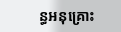ន្ធអនុគ្រោះ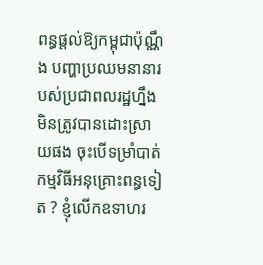ពន្ធផ្តល់ឱ្យកម្ពុជាប៉ុណ្ណឹង បញ្ហាប្រឈមនានារបស់ប្រជាពលរដ្ឋហ្នឹងមិនត្រូវបានដោះស្រាយផង ចុះបើទម្រាំបាត់កម្មវិធីអនុគ្រោះពន្ធទៀត ? ខ្ញុំលើកឧទាហរ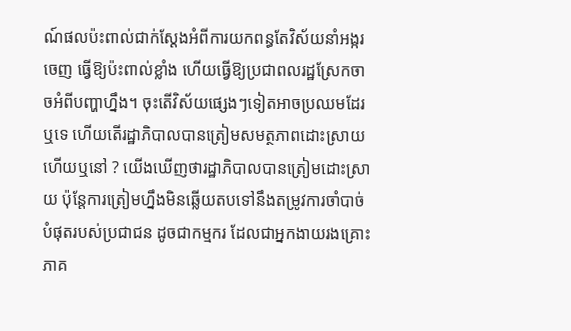ណ៍ផលប៉ះពាល់ជាក់ស្ដែងអំពីការយកពន្ធតែវិស័យនាំអង្ករចេញ ធ្វើឱ្យប៉ះពាល់ខ្លាំង ហើយធ្វើឱ្យប្រជាពលរដ្ឋស្រែកចាចអំពីបញ្ហាហ្នឹង។ ចុះតើវិស័យផ្សេងៗទៀតអាចប្រឈមដែរឬទេ ហើយតើរដ្ឋាភិបាលបានត្រៀមសមត្ថភាពដោះស្រាយហើយឬនៅ ? យើងឃើញថារដ្ឋាភិបាលបានត្រៀមដោះស្រាយ ប៉ុន្តែការត្រៀមហ្នឹងមិនឆ្លើយតបទៅនឹងតម្រូវការចាំបាច់បំផុតរបស់ប្រជាជន ដូចជាកម្មករ ដែលជាអ្នកងាយរងគ្រោះភាគ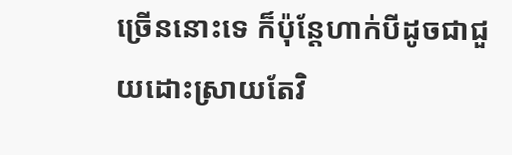ច្រើននោះទេ ក៏ប៉ុន្តែហាក់បីដូចជាជួយដោះស្រាយតែវិ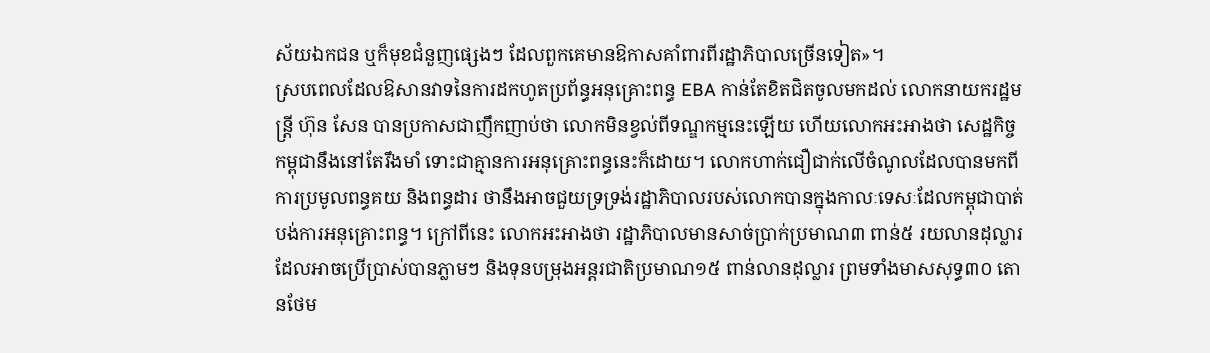ស័យឯកជន ឬក៏មុខជំនួញផ្សេងៗ ដែលពួកគេមានឱកាសគាំពារពីរដ្ឋាភិបាលច្រើនទៀត»។
ស្របពេលដែលឱសានវាទនៃការដកហូតប្រព័ន្ធអនុគ្រោះពន្ធ EBA កាន់តែខិតជិតចូលមកដល់ លោកនាយករដ្ឋមន្ត្រី ហ៊ុន សែន បានប្រកាសជាញឹកញាប់ថា លោកមិនខ្វល់ពីទណ្ឌកម្មនេះឡើយ ហើយលោកអះអាងថា សេដ្ឋកិច្ចកម្ពុជានឹងនៅតែរឹងមាំ ទោះជាគ្មានការអនុគ្រោះពន្ធនេះក៏ដោយ។ លោកហាក់ជឿជាក់លើចំណូលដែលបានមកពីការប្រមូលពន្ធគយ និងពន្ធដារ ថានឹងអាចជួយទ្រទ្រង់រដ្ឋាភិបាលរបស់លោកបានក្នុងកាលៈទេសៈដែលកម្ពុជាបាត់បង់ការអនុគ្រោះពន្ធ។ ក្រៅពីនេះ លោកអះអាងថា រដ្ឋាភិបាលមានសាច់ប្រាក់ប្រមាណ៣ ពាន់៥ រយលានដុល្លារដែលអាចប្រើប្រាស់បានភ្លាមៗ និងទុនបម្រុងអន្តរជាតិប្រមាណ១៥ ពាន់លានដុល្លារ ព្រមទាំងមាសសុទ្ធ៣០ តោនថែម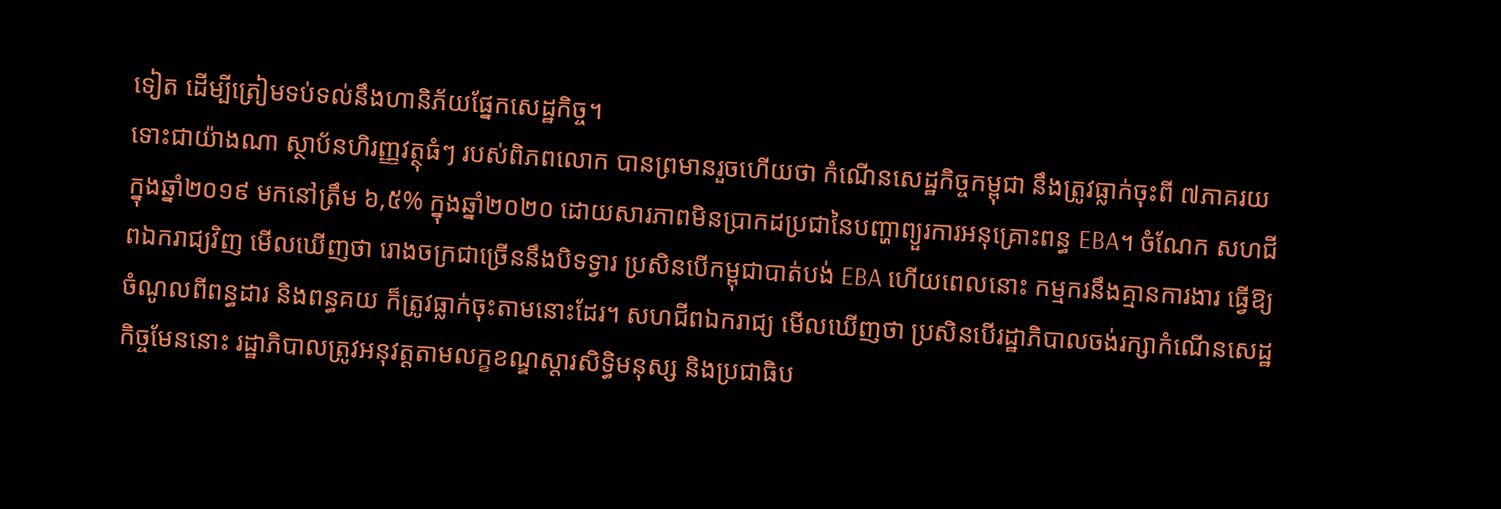ទៀត ដើម្បីត្រៀមទប់ទល់នឹងហានិភ័យផ្នែកសេដ្ឋកិច្ច។
ទោះជាយ៉ាងណា ស្ថាប័នហិរញ្ញវត្ថុធំៗ របស់ពិភពលោក បានព្រមានរួចហើយថា កំណើនសេដ្ឋកិច្ចកម្ពុជា នឹងត្រូវធ្លាក់ចុះពី ៧ភាគរយ ក្នុងឆ្នាំ២០១៩ មកនៅត្រឹម ៦,៥% ក្នុងឆ្នាំ២០២០ ដោយសារភាពមិនប្រាកដប្រជានៃបញ្ហាព្យួរការអនុគ្រោះពន្ធ EBA។ ចំណែក សហជីពឯករាជ្យវិញ មើលឃើញថា រោងចក្រជាច្រើននឹងបិទទ្វារ ប្រសិនបើកម្ពុជាបាត់បង់ EBA ហើយពេលនោះ កម្មករនឹងគ្មានការងារ ធ្វើឱ្យចំណូលពីពន្ធដារ និងពន្ធគយ ក៏ត្រូវធ្លាក់ចុះតាមនោះដែរ។ សហជីពឯករាជ្យ មើលឃើញថា ប្រសិនបើរដ្ឋាភិបាលចង់រក្សាកំណើនសេដ្ឋកិច្ចមែននោះ រដ្ឋាភិបាលត្រូវអនុវត្តតាមលក្ខខណ្ឌស្តារសិទ្ធិមនុស្ស និងប្រជាធិប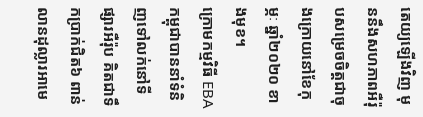តេយ្យឡើងវិញ មុននឹងសហភាពអឺរ៉ុបសម្រេចចិត្តជាចុងក្រោយនៅខែកុម្ភៈ ឆ្នាំ២០២០ ខាងមុខ។
ក្រោមកម្មវិធី EBA កម្ពុជាបាននាំទំនិញទៅលក់នៅទីផ្សារអឺរ៉ុប គិតជាទឹកប្រាក់ជិត៦ ពាន់លានដុល្លារអាមេ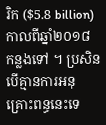រិក ($5.8 billion) កាលពីឆ្នាំ២០១៨ កន្លងទៅ ។ ប្រសិនបើគ្មានការអនុគ្រោះពន្ធនេះទេ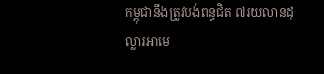កម្ពុជានឹងត្រូវបង់ពន្ធជិត ៧រយលានដុល្លារអាមេ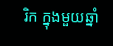រិក ក្នុងមួយឆ្នាំ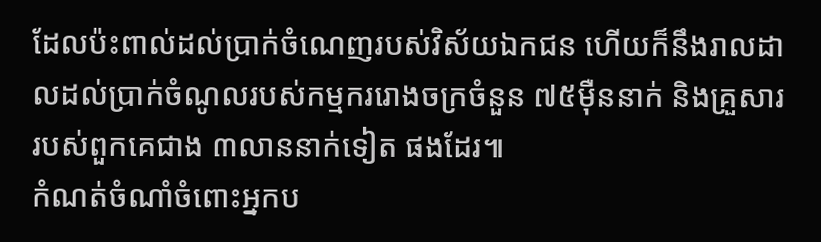ដែលប៉ះពាល់ដល់ប្រាក់ចំណេញរបស់វិស័យឯកជន ហើយក៏នឹងរាលដាលដល់ប្រាក់ចំណូលរបស់កម្មកររោងចក្រចំនួន ៧៥ម៉ឺននាក់ និងគ្រួសាររបស់ពួកគេជាង ៣លាននាក់ទៀត ផងដែរ៕
កំណត់ចំណាំចំពោះអ្នកប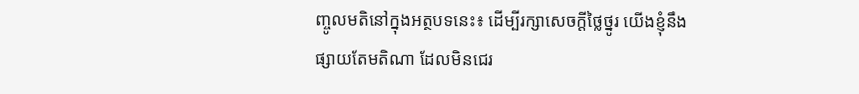ញ្ចូលមតិនៅក្នុងអត្ថបទនេះ៖ ដើម្បីរក្សាសេចក្ដីថ្លៃថ្នូរ យើងខ្ញុំនឹងផ្សាយតែមតិណា ដែលមិនជេរ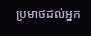ប្រមាថដល់អ្នក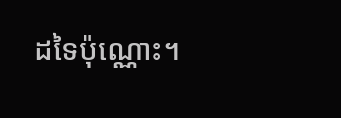ដទៃប៉ុណ្ណោះ។